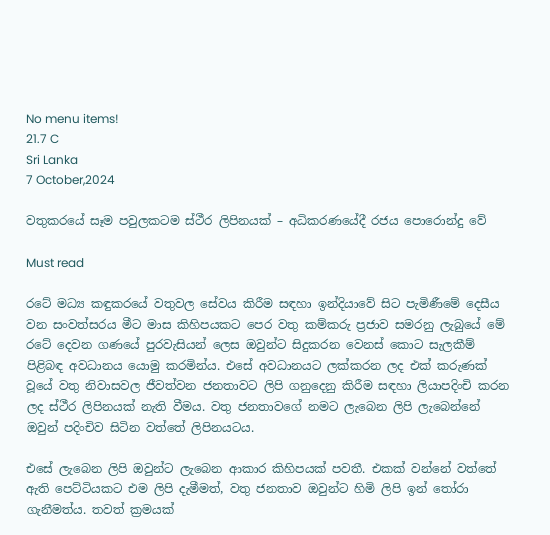No menu items!
21.7 C
Sri Lanka
7 October,2024

වතුකරයේ සෑම පවුලකටම ස්ථීර ලිපිනයක් – අධිකරණයේදී රජය පොරොන්දු වේ

Must read

රටේ මධ්‍ය කඳුකරයේ වතුවල සේවය කිරීම සඳහා ඉන්දියාවේ සිට පැමිණීමේ දෙසීය වන සංවත්සරය මීට මාස කිහිපයකට පෙර වතු කම්කරු ප්‍රජාව සමරනු ලැබුයේ මේ රටේ දෙවන ගණයේ පුරවැසියන් ලෙස ඔවුන්ට සිදුකරන වෙනස් කොට සැලකීම් පිළිබඳ අවධානය යොමු කරමින්ය. එසේ අවධානයට ලක්කරන ලද එක් කරුණක් වූයේ වතු නිවාසවල ජීවත්වන ජනතාවට ලිපි ගනුදෙනු කිරීම සඳහා ලියාපදිංචි කරන ලද ස්ථීර ලිපිනයක් නැති වීමය. වතු ජනතාවගේ නමට ලැබෙන ලිපි ලැබෙන්නේ ඔවුන් පදිංචිව සිටින වත්තේ ලිපිනයටය.

එසේ ලැබෙන ලිපි ඔවුන්ට ලැබෙන ආකාර කිහිපයක් පවතී. එකක් වන්නේ වත්තේ ඇති පෙට්ටියකට එම ලිපි දැමීමත්, වතු ජනතාව ඔවුන්ට හිමි ලිපි ඉන් තෝරා ගැනීමත්ය. තවත් ක්‍රමයක්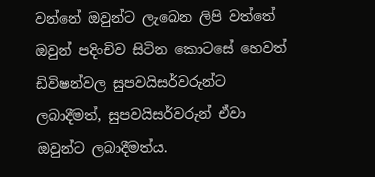වන්නේ ඔවුන්ට ලැබෙන ලිපි වත්තේ ඔවුන් පදිංචිව සිටින කොටසේ හෙවත් ඩිවිෂන්වල සුපවයිසර්වරුන්ට ලබාදීමත්, සුපවයිසර්වරුන් ඒවා ඔවුන්ට ලබාදීමත්ය.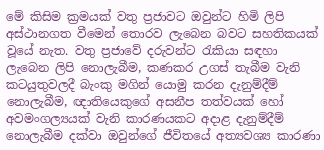මේ කිසිම ක්‍රමයක් වතු ප්‍රජාවට ඔවුන්ට හිමි ලිපි අස්ථානගත වීමෙන් තොරව ලැබෙන බවට සහතිකයක් වූයේ නැත. වතු ප්‍රජාවේ දරුවන්ට රැකියා සඳහා ලැබෙන ලිපි නොලැබීම, කණකර උගස් තැබීම වැනි කටයුතුවලදී බැංකු මගින් යොමු කරන දැනුම්දීම් නොලැබීම, ඥාතියෙකුගේ අසනීප තත්වයක් හෝ අවමංගල්‍යයක් වැනි කාරණයකට අදාළ දැනුම්දීම් නොලැබීම දක්වා ඔවුන්ගේ ජීවිතයේ අත්‍යවශ්‍ය කාරණා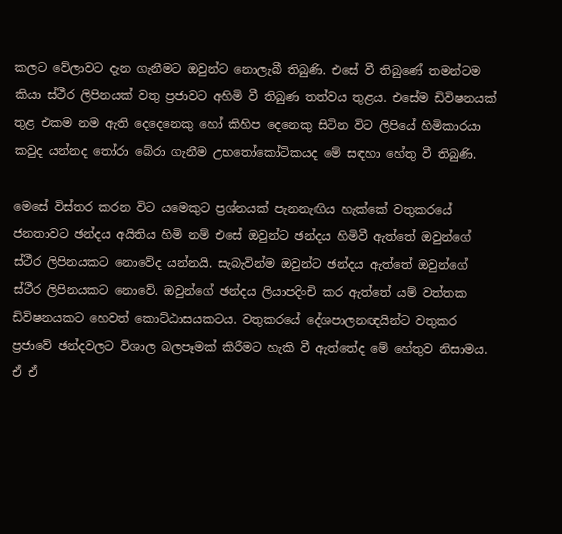කලට වේලාවට දැන ගැනීමට ඔවුන්ට නොලැබී තිබුණි. එසේ වී තිබුණේ තමන්ටම කියා ස්ථීර ලිපිනයක් වතු ප්‍රජාවට අහිමි වී තිබුණ තත්වය තුළය. එසේම ඩිවිෂනයක් තුළ එකම නම ඇති දෙදෙනෙකු හෝ කිහිප දෙනෙකු සිටින විට ලිපියේ හිමිකාරයා කවුද යන්නද තෝරා බේරා ගැනීම උභතෝකෝටිකයද මේ සඳහා හේතු වී තිබුණි.

මෙසේ විස්තර කරන විට යමෙකුට ප්‍රශ්නයක් පැනනැඟිය හැක්කේ වතුකරයේ ජනතාවට ඡන්දය අයිතිය හිමි නම් එසේ ඔවුන්ට ඡන්දය හිමිවී ඇත්තේ ඔවුන්ගේ ස්ථීර ලිපිනයකට නොවේද යන්නයි. සැබැවින්ම ඔවුන්ට ඡන්දය ඇත්තේ ඔවුන්ගේ ස්ථීර ලිපිනයකට නොවේ. ඔවුන්ගේ ඡන්දය ලියාපදිංචි කර ඇත්තේ යම් වත්තක ඩිවිෂනයකට හෙවත් කොට්ඨාසයකටය. වතුකරයේ දේශපාලනඥයින්ට වතුකර ප්‍රජාවේ ඡන්දවලට විශාල බලපෑමක් කිරීමට හැකි වී ඇත්තේද මේ හේතුව නිසාමය. ඒ ඒ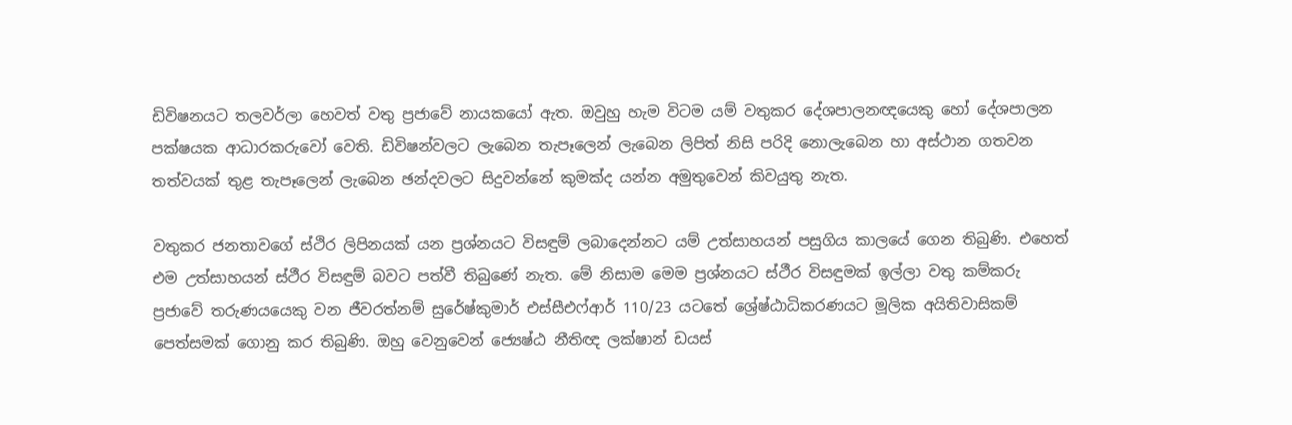ඩිවිෂනයට තලවර්ලා හෙවත් වතු ප්‍රජාවේ නායකයෝ ඇත. ඔවුහු හැම විටම යම් වතුකර දේශපාලනඥයෙකු හෝ දේශපාලන පක්ෂයක ආධාරකරුවෝ වෙති. ඩිවිෂන්වලට ලැබෙන තැපෑලෙන් ලැබෙන ලිපිත් නිසි පරිදි නොලැබෙන හා අස්ථාන ගතවන තත්වයක් තුළ තැපෑලෙන් ලැබෙන ඡන්දවලට සිදුවන්නේ කුමක්ද යන්න අමුතුවෙන් කිවයුතු නැත.

වතුකර ජනතාවගේ ස්ථිර ලිපිනයක් යන ප්‍රශ්නයට විසඳුම් ලබාදෙන්නට යම් උත්සාහයන් පසුගිය කාලයේ ගෙන තිබුණි. එහෙත් එම උත්සාහයන් ස්ථීර විසඳුම් බවට පත්වී තිබුණේ නැත. මේ නිසාම මෙම ප්‍රශ්නයට ස්ථීර විසඳුමක් ඉල්ලා වතු කම්කරු ප්‍රජාවේ තරුණයයෙකු වන ජීවරත්නම් සුරේෂ්කුමාර් එස්සීඑෆ්ආර් 110/23 යටතේ ශ්‍රේෂ්ඨාධිකරණයට මූලික අයිතිවාසිකම් පෙත්සමක් ගොනු කර තිබුණි. ඔහු වෙනුවෙන් ජ්‍යෙෂ්ඨ නීතිඥ ලක්ෂාන් ඩයස්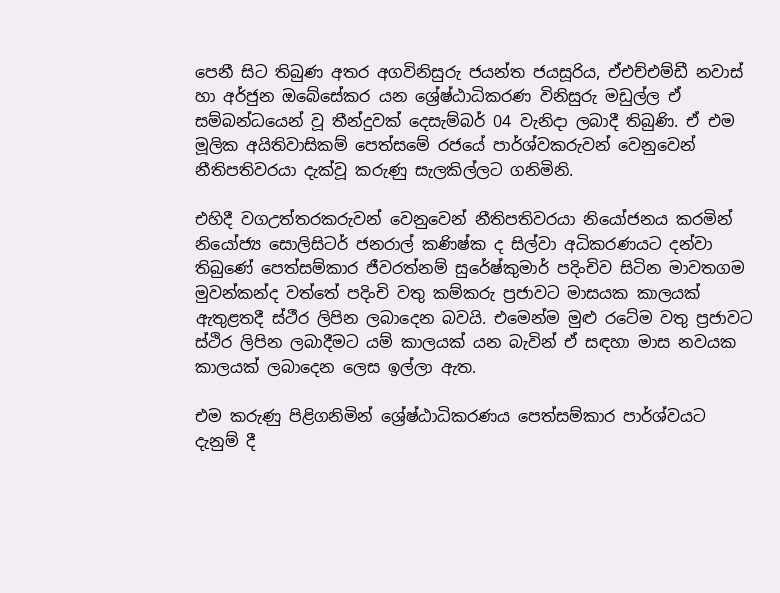පෙනී සිට තිබුණ අතර අගවිනිසුරු ජයන්ත ජයසූරිය, ඒඑච්එම්ඩී නවාස් හා අර්ජුන ඔබේසේකර යන ශ්‍රේෂ්ඨාධිකරණ විනිසුරු මඩුල්ල ඒ සම්බන්ධයෙන් වූ තීන්දුවක් දෙසැම්බර් 04 වැනිදා ලබාදී තිබුණි. ඒ එම මූලික අයිතිවාසිකම් පෙත්සමේ රජයේ පාර්ශ්වකරුවන් වෙනුවෙන් නීතිපතිවරයා දැක්වූ කරුණු සැලකිල්ලට ගනිමිනි.

එහිදී වගඋත්තරකරුවන් වෙනුවෙන් නීතිපතිවරයා නියෝජනය කරමින් නියෝජ්‍ය සොලිසිටර් ජනරාල් කණිෂ්ක ද සිල්වා අධිකරණයට දන්වා තිබුණේ පෙත්සම්කාර ජීවරත්නම් සුරේෂ්කුමාර් පදිංචිව සිටින මාවතගම මුවන්කන්ද වත්තේ පදිංචි වතු කම්කරු ප්‍රජාවට මාසයක කාලයක් ඇතුළතදී ස්ථීර ලිපින ලබාදෙන බවයි. එමෙන්ම මුළු රටේම වතු ප්‍රජාවට ස්ථිර ලිපින ලබාදීමට යම් කාලයක් යන බැවින් ඒ සඳහා මාස නවයක කාලයක් ලබාදෙන ලෙස ඉල්ලා ඇත.

එම කරුණු පිළිගනිමින් ශ්‍රේෂ්ඨාධිකරණය පෙත්සම්කාර පාර්ශ්වයට දැනුම් දී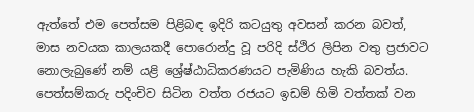ඇත්තේ එම පෙත්සම පිළිබඳ ඉදිරි කටයුතු අවසන් කරන බවත්, මාස නවයක කාලයකදී පොරොන්දු වූ පරිදි ස්ථිර ලිපින වතු ප්‍රජාවට නොලැබුණේ නම් යළි ශ්‍රේෂ්ඨාධිකරණයට පැමිණිය හැකි බවත්ය.
පෙත්සම්කරු පදිංචිව සිටින වත්ත රජයට ඉඩම් හිමි වත්තක් වන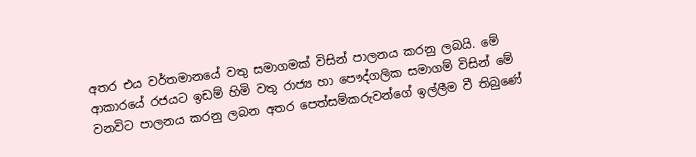අතර එය වර්තමානයේ වතු සමාගමක් විසින් පාලනය කරනු ලබයි. මේ ආකාරයේ රජයට ඉඩම් හිමි වතු රාජ්‍ය හා පෞද්ගලික සමාගම් විසින් මේ වනවිට පාලනය කරනු ලබන අතර පෙත්සම්කරුවන්ගේ ඉල්ලීම වී තිබුණේ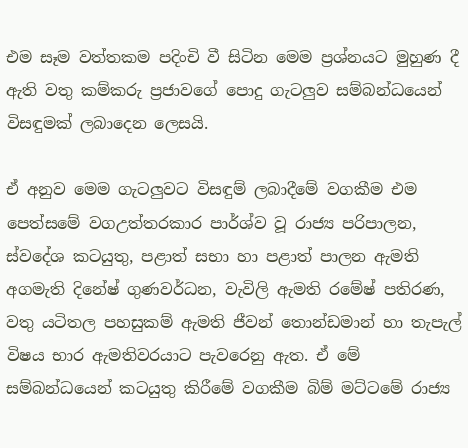එම සෑම වත්තකම පදිංචි වී සිටින මෙම ප්‍රශ්නයට මුහුණ දී ඇති වතු කම්කරු ප්‍රජාවගේ පොදු ගැටලුව සම්බන්ධයෙන් විසඳුමක් ලබාදෙන ලෙසයි.

ඒ අනුව මෙම ගැටලුවට විසඳුම් ලබාදීමේ වගකීම එම පෙත්සමේ වගඋත්තරකාර පාර්ශ්ව වූ රාජ්‍ය පරිපාලන, ස්වදේශ කටයුතු, පළාත් සභා හා පළාත් පාලන ඇමති අගමැති දිනේෂ් ගුණවර්ධන, වැවිලි ඇමති රමේෂ් පතිරණ, වතු යටිතල පහසුකම් ඇමති ජීවන් තොන්ඩමාන් හා තැපැල් විෂය භාර ඇමතිවරයාට පැවරෙනු ඇත. ඒ මේ සම්බන්ධයෙන් කටයුතු කිරීමේ වගකීම බිම් මට්ටමේ රාජ්‍ය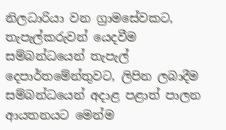නිලධාරියා වන ග්‍රාමසේවකට, තැපැල්කරුවන් යෙදවීම සම්බන්ධයෙන් තැපැල් දෙපාර්තමේන්තුවට, ලිපින ලබාදීම සම්බන්ධයෙන් අදාළ පළාත් පාලන ආයතනයට මෙන්ම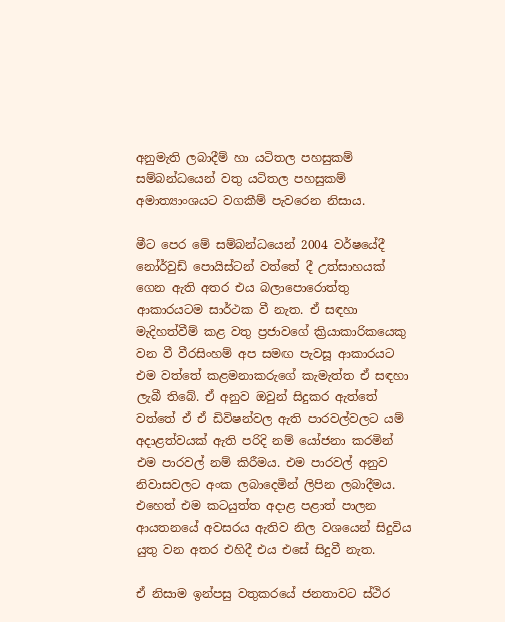අනුමැති ලබාදීම් හා යටිතල පහසුකම් සම්බන්ධයෙන් වතු යටිතල පහසුකම් අමාත්‍යාංශයට වගකීම් පැවරෙන නිසාය.

මීට පෙර මේ සම්බන්ධයෙන් 2004 වර්ෂයේදී නෝර්වුඩ් පොයිස්ටන් වත්තේ දී උත්සාහයක් ගෙන ඇති අතර එය බලාපොරොත්තු ආකාරයටම සාර්ථක වී නැත. ඒ සඳහා මැදිහත්වීම් කළ වතු ප්‍රජාවගේ ක්‍රියාකාරිකයෙකු වන වී වීරසිංහම් අප සමඟ පැවසූ ආකාරයට එම වත්තේ කළමනාකරුගේ කැමැත්ත ඒ සඳහා ලැබී තිබේ. ඒ අනුව ඔවුන් සිදුකර ඇත්තේ වත්තේ ඒ ඒ ඩිවිෂන්වල ඇති පාරවල්වලට යම් අදාළත්වයක් ඇති පරිදි නම් යෝජනා කරමින් එම පාරවල් නම් කිරීමය. එම පාරවල් අනුව නිවාසවලට අංක ලබාදෙමින් ලිපින ලබාදීමය. එහෙත් එම කටයුත්ත අදාළ පළාත් පාලන ආයතනයේ අවසරය ඇතිව නිල වශයෙන් සිදුවිය යුතු වන අතර එහිදී එය එසේ සිදුවී නැත.

ඒ නිසාම ඉන්පසු වතුකරයේ ජනතාවට ස්ථිර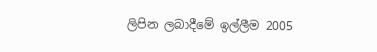ලිපින ලබාදීමේ ඉල්ලීම 2005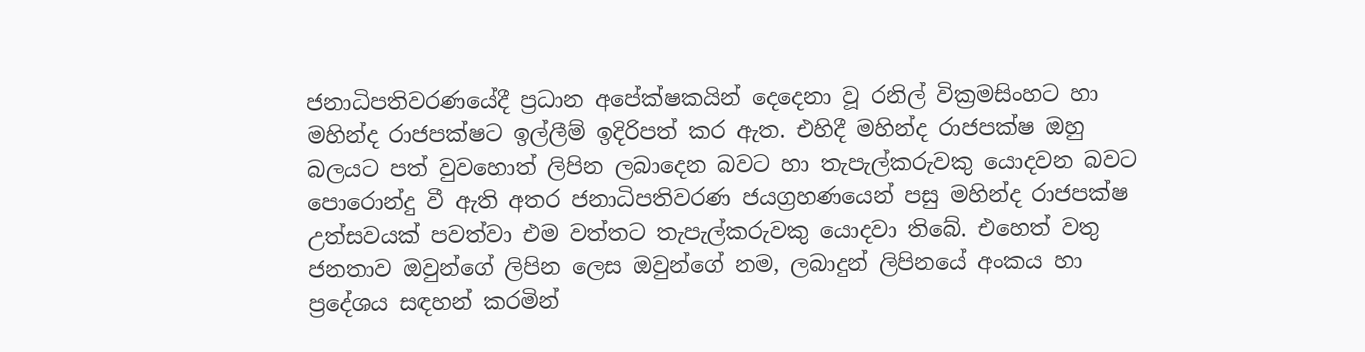ජනාධිපතිවරණයේදී ප්‍රධාන අපේක්ෂකයින් දෙදෙනා වූ රනිල් වික්‍රමසිංහට හා මහින්ද රාජපක්ෂට ඉල්ලීම් ඉදිරිපත් කර ඇත. එහිදී මහින්ද රාජපක්ෂ ඔහු බලයට පත් වුවහොත් ලිපින ලබාදෙන බවට හා තැපැල්කරුවකු යොදවන බවට පොරොන්දු වී ඇති අතර ජනාධිපතිවරණ ජයග්‍රහණයෙන් පසු මහින්ද රාජපක්ෂ උත්සවයක් පවත්වා එම වත්තට තැපැල්කරුවකු යොදවා තිබේ. එහෙත් වතු ජනතාව ඔවුන්ගේ ලිපින ලෙස ඔවුන්ගේ නම, ලබාදුන් ලිපිනයේ අංකය හා ප්‍රදේශය සඳහන් කරමින්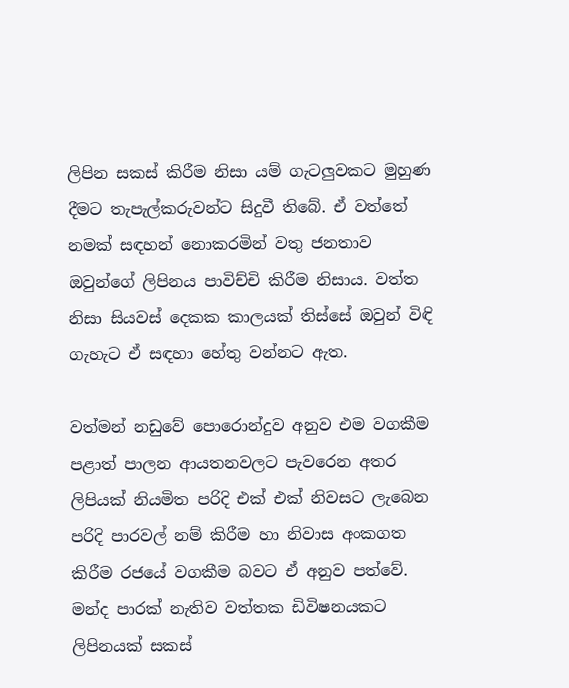ලිපින සකස් කිරීම නිසා යම් ගැටලුවකට මුහුණ දීමට තැපැල්කරුවන්ට සිදුවී තිබේ. ඒ වත්තේ නමක් සඳහන් නොකරමින් වතු ජනතාව ඔවුන්ගේ ලිපිනය පාවිච්චි කිරීම නිසාය. වත්ත නිසා සියවස් දෙකක කාලයක් තිස්සේ ඔවුන් විඳි ගැහැට ඒ සඳහා හේතු වන්නට ඇත.

වත්මන් නඩුවේ පොරොන්දුව අනුව එම වගකීම පළාත් පාලන ආයතනවලට පැවරෙන අතර ලිපියක් නියමිත පරිදි එක් එක් නිවසට ලැබෙන පරිදි පාරවල් නම් කිරීම හා නිවාස අංකගත කිරීම රජයේ වගකීම බවට ඒ අනුව පත්වේ. මන්ද පාරක් නැතිව වත්තක ඩිවිෂනයකට ලිපිනයක් සකස්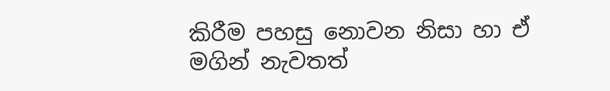කිරීම පහසු නොවන නිසා හා ඒ මගින් නැවතත්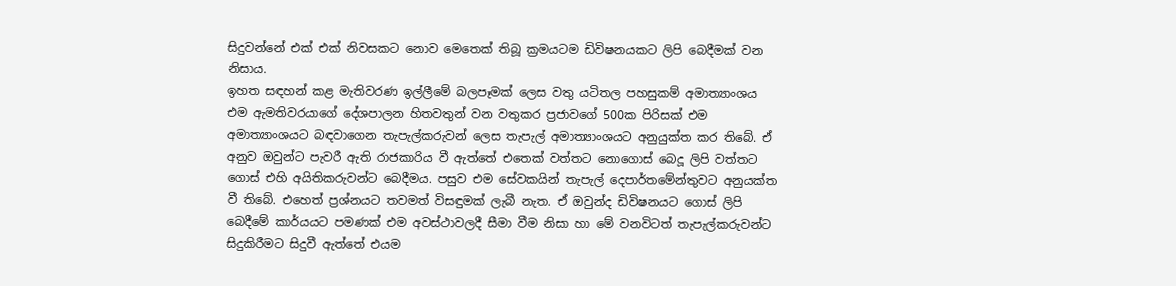සිදුවන්නේ එක් එක් නිවසකට නොව මෙතෙක් තිබූ ක්‍රමයටම ඩිවිෂනයකට ලිපි බෙදීමක් වන නිසාය.
ඉහත සඳහන් කළ මැතිවරණ ඉල්ලීමේ බලපෑමක් ලෙස වතු යටිතල පහසුකම් අමාත්‍යාංශය එම ඇමතිවරයාගේ දේශපාලන හිතවතුන් වන වතුකර ප්‍රජාවගේ 500ක පිරිසක් එම අමාත්‍යාංශයට බඳවාගෙන තැපැල්කරුවන් ලෙස තැපැල් අමාත්‍යාංශයට අනුයුක්ත කර තිබේ. ඒ අනුව ඔවුන්ට පැවරී ඇති රාජකාරිය වී ඇත්තේ එතෙක් වත්තට නොගොස් බෙදූ ලිපි වත්තට ගොස් එහි අයිතිකරුවන්ට බෙදීමය. පසුව එම සේවකයින් තැපැල් දෙපාර්තමේන්තුවට අනුයක්ත වී තිබේ. එහෙත් ප්‍රශ්නයට තවමත් විසඳුමක් ලැබී නැත. ඒ ඔවුන්ද ඩිවිෂනයට ගොස් ලිපි බෙදීමේ කාර්යයට පමණක් එම අවස්ථාවලදී සීමා වීම නිසා හා මේ වනවිටත් තැපැල්කරුවන්ට සිදුකිරීමට සිදුවී ඇත්තේ එයම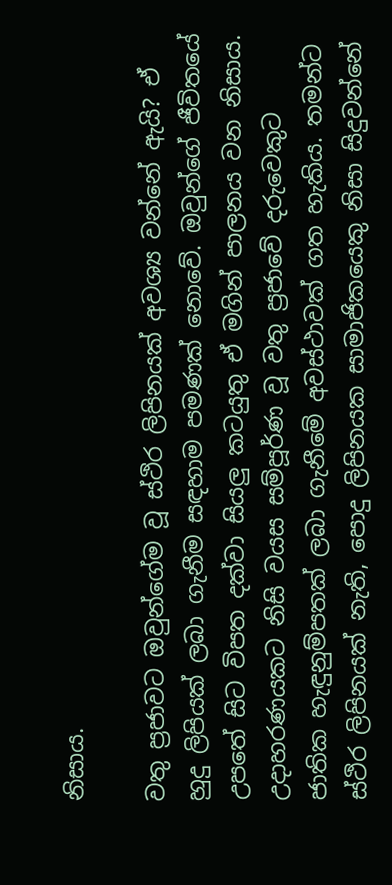නිසාය.

වතු ප්‍රජාවට ඔවුන්ගේම වූ ස්ථිර ලිපිනයක් අවශ්‍ය වන්නේ ඇයි? ඒ හුදු ලිපියක් ලබා ගැනීම සඳහාම පමණක් නොවේ. ඔවුන්ගේ ජීවිතයේ උපතේ සිට විපත දක්වා සියලු කටයුතු ඒ මගින් පාලනය වන නිසාය. උදාහරණයකට නිසි වයස සම්පූර්ණ වූ වතු ප්‍රජාවේ දරුවෙකුට ජාතික හැඳුනුම්පතක් ලබා ගැනීමේ අවස්ථාවක් ගත හැකිය. තමන්ට ස්ථිර ලිපිනයක් නැති, පොදු ලිපිනයක සාමාජිකයෙකු නිසා සිදුවන්නේ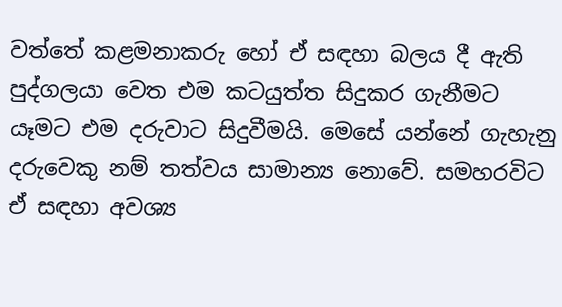වත්තේ කළමනාකරු හෝ ඒ සඳහා බලය දී ඇති පුද්ගලයා වෙත එම කටයුත්ත සිදුකර ගැනීමට යෑමට එම දරුවාට සිදුවීමයි. මෙසේ යන්නේ ගැහැනු දරුවෙකු නම් තත්වය සාමාන්‍ය නොවේ. සමහරවිට ඒ සඳහා අවශ්‍ය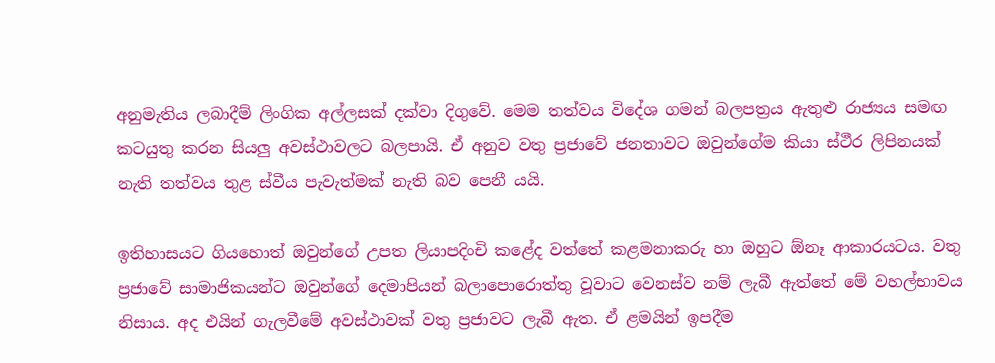අනුමැතිය ලබාදීම් ලිංගික අල්ලසක් දක්වා දිගුවේ. මෙම තත්වය විදේශ ගමන් බලපත්‍රය ඇතුළු රාජ්‍යය සමඟ කටයුතු කරන සියලු අවස්ථාවලට බලපායි. ඒ අනුව වතු ප්‍රජාවේ ජනතාවට ඔවුන්ගේම කියා ස්ථීර ලිපිනයක් නැති තත්වය තුළ ස්වීය පැවැත්මක් නැති බව පෙනී යයි.

ඉතිහාසයට ගියහොත් ඔවුන්ගේ උපත ලියාපදිංචි කළේද වත්තේ කළමනාකරු හා ඔහුට ඕනෑ ආකාරයටය. වතු ප්‍රජාවේ සාමාජිකයන්ට ඔවුන්ගේ දෙමාපියන් බලාපොරොත්තු වූවාට වෙනස්ව නම් ලැබී ඇත්තේ මේ වහල්භාවය නිසාය. අද එයින් ගැලවීමේ අවස්ථාවක් වතු ප්‍රජාවට ලැබී ඇත. ඒ ළමයින් ඉපදීම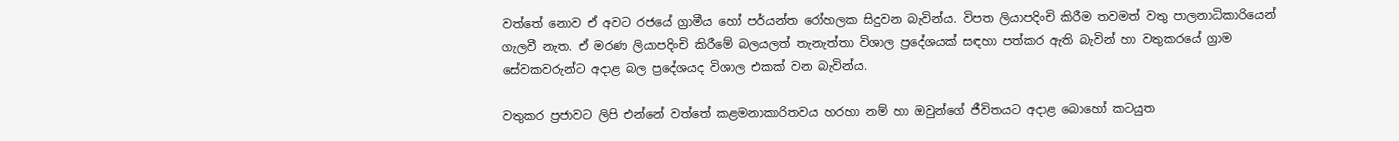වත්තේ නොව ඒ අවට රජයේ ග්‍රාමීය හෝ පර්යන්ත රෝහලක සිදුවන බැවින්ය. විපත ලියාපදිංචි කිරීම තවමත් වතු පාලනාධිකාරියෙන් ගැලවී නැත. ඒ මරණ ලියාපදිංචි කිරීමේ බලයලත් තැනැත්තා විශාල ප්‍රදේශයක් සඳහා පත්කර ඇති බැවින් හා වතුකරයේ ග්‍රාම සේවකවරුන්ට අදාළ බල ප්‍රදේශයද විශාල එකක් වන බැවින්ය.

වතුකර ප්‍රජාවට ලිපි එන්නේ වත්තේ කළමනාකාරිතවය හරහා නම් හා ඔවුන්ගේ ජීවිතයට අදාළ බොහෝ කටයුත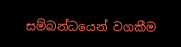සම්බන්ධයෙන් වගකීම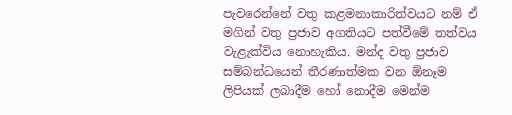පැවරෙන්නේ වතු කළමනාකාරිත්වයට නම් ඒ මගින් වතු ප්‍රජාව අගතියට පත්වීමේ තත්වය වැළැක්විය නොහැකිය. මන්ද වතු ප්‍රජාව සම්බන්ධයෙන් තීරණාත්මක වන ඕනෑම ලිපියක් ලබාදීම හෝ නොදීම මෙන්ම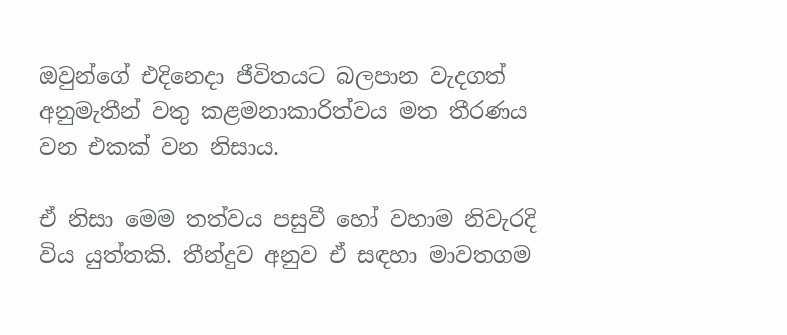ඔවුන්ගේ එදිනෙදා ජීවිතයට බලපාන වැදගත් අනුමැතීන් වතු කළමනාකාරිත්වය මත තීරණය වන එකක් වන නිසාය.

ඒ නිසා මෙම තත්වය පසුවී හෝ වහාම නිවැරදි විය යුත්තකි. තීන්දුව අනුව ඒ සඳහා මාවතගම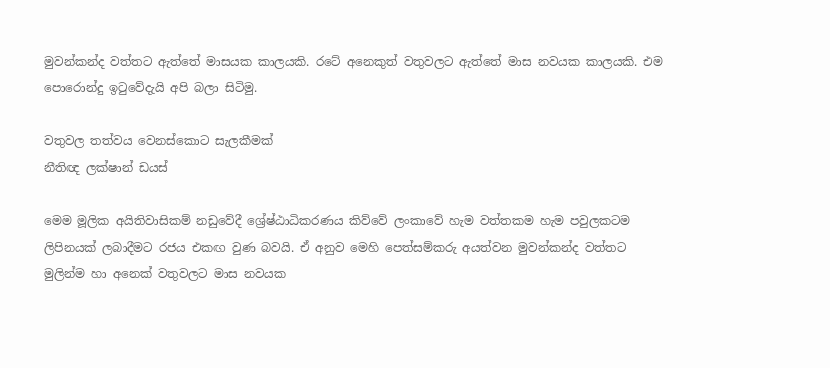මුවන්කන්ද වත්තට ඇත්තේ මාසයක කාලයකි. රටේ අනෙකුත් වතුවලට ඇත්තේ මාස නවයක කාලයකි. එම පොරොන්දු ඉටුවේදැයි අපි බලා සිටිමු.

වතුවල තත්වය වෙනස්කොට සැලකීමක්
නීතිඥ ලක්ෂාන් ඩයස්

මෙම මූලික අයිතිවාසිකම් නඩුවේදී ශ්‍රේෂ්ඨාධිකරණය කිව්වේ ලංකාවේ හැම වත්තකම හැම පවුලකටම ලිපිනයක් ලබාදීමට රජය එකඟ වුණ බවයි. ඒ අනුව මෙහි පෙත්සම්කරු අයත්වන මුවන්කන්ද වත්තට මුලින්ම හා අනෙක් වතුවලට මාස නවයක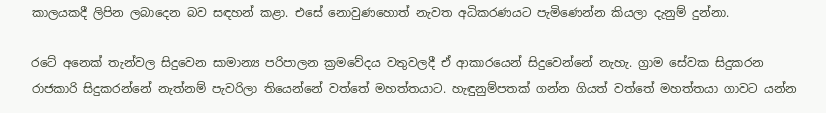කාලයකදී ලිපින ලබාදෙන බව සඳහන් කළා. එසේ නොවුණහොත් නැවත අධිකරණයට පැමිණෙන්න කියලා දැනුම් දුන්නා.

රටේ අනෙක් තැන්වල සිදුවෙන සාමාන්‍ය පරිපාලන ක්‍රමවේදය වතුවලදී ඒ ආකාරයෙන් සිදුවෙන්නේ නැහැ. ග්‍රාම සේවක සිදුකරන රාජකාරි සිදුකරන්නේ නැත්නම් පැවරිලා තියෙන්නේ වත්තේ මහත්තයාට. හැඳුනුම්පතක් ගන්න ගියත් වත්තේ මහත්තයා ගාවට යන්න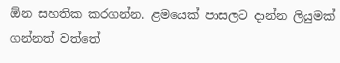ඕන සහතික කරගන්න. ළමයෙක් පාසලට දාන්න ලියුමක් ගන්නත් වත්තේ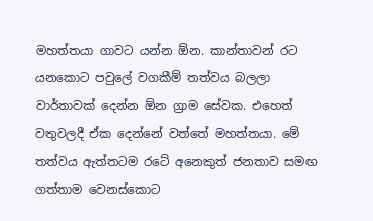මහත්තයා ගාවට යන්න ඕන. කාන්තාවන් රට යනකොට පවුලේ වගකීම් තත්වය බලලා වාර්තාවක් දෙන්න ඕන ග්‍රාම සේවක. එහෙත් වතුවලදී ඒක දෙන්නේ වත්තේ මහත්තයා. මේ තත්වය ඇත්තටම රටේ අනෙකුත් ජනතාව සමඟ ගත්තාම වෙනස්කොට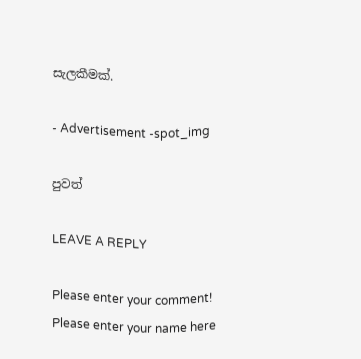සැලකීමක්.

- Advertisement -spot_img

පුවත්

LEAVE A REPLY

Please enter your comment!
Please enter your name here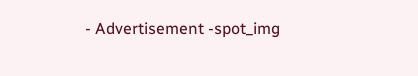- Advertisement -spot_img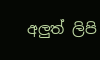අලුත් ලිපි